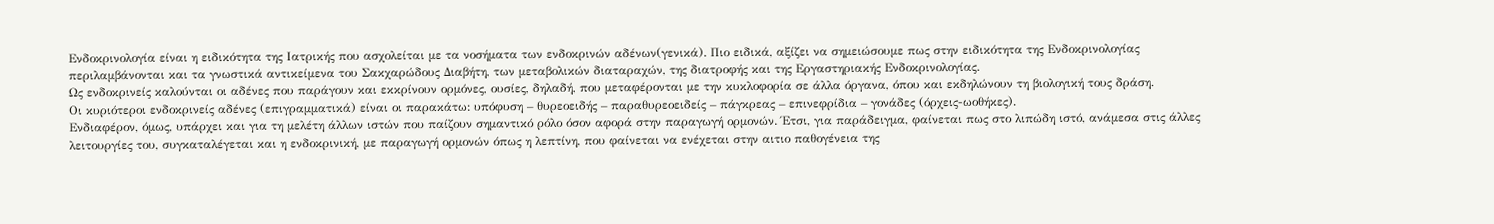Ενδοκρινολογία είναι η ειδικότητα της Ιατρικής που ασχολείται με τα νοσήματα των ενδοκρινών αδένων(γενικά). Πιο ειδικά, αξίζει να σημειώσουμε πως στην ειδικότητα της Ενδοκρινολογίας περιλαμβάνονται και τα γνωστικά αντικείμενα του Σακχαρώδους Διαβήτη, των μεταβολικών διαταραχών, της διατροφής και της Εργαστηριακής Ενδοκρινολογίας.
Ως ενδοκρινείς καλούνται οι αδένες που παράγουν και εκκρίνουν ορμόνες, ουσίες, δηλαδή, που μεταφέρονται με την κυκλοφορία σε άλλα όργανα, όπου και εκδηλώνουν τη βιολογική τους δράση.
Οι κυριότεροι ενδοκρινείς αδένες (επιγραμματικά) είναι οι παρακάτω: υπόφυση – θυρεοειδής – παραθυρεοειδείς – πάγκρεας – επινεφρίδια – γονάδες (όρχεις-ωοθήκες).
Ενδιαφέρον, όμως, υπάρχει και για τη μελέτη άλλων ιστών που παίζουν σημαντικό ρόλο όσον αφορά στην παραγωγή ορμονών. Έτσι, για παράδειγμα, φαίνεται πως στο λιπώδη ιστό, ανάμεσα στις άλλες λειτουργίες του, συγκαταλέγεται και η ενδοκρινική, με παραγωγή ορμονών όπως η λεπτίνη, που φαίνεται να ενέχεται στην αιτιο παθογένεια της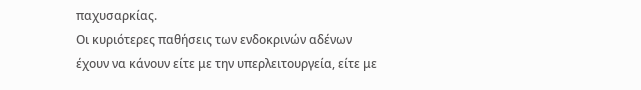παχυσαρκίας.
Οι κυριότερες παθήσεις των ενδοκρινών αδένων έχουν να κάνουν είτε με την υπερλειτουργεία, είτε με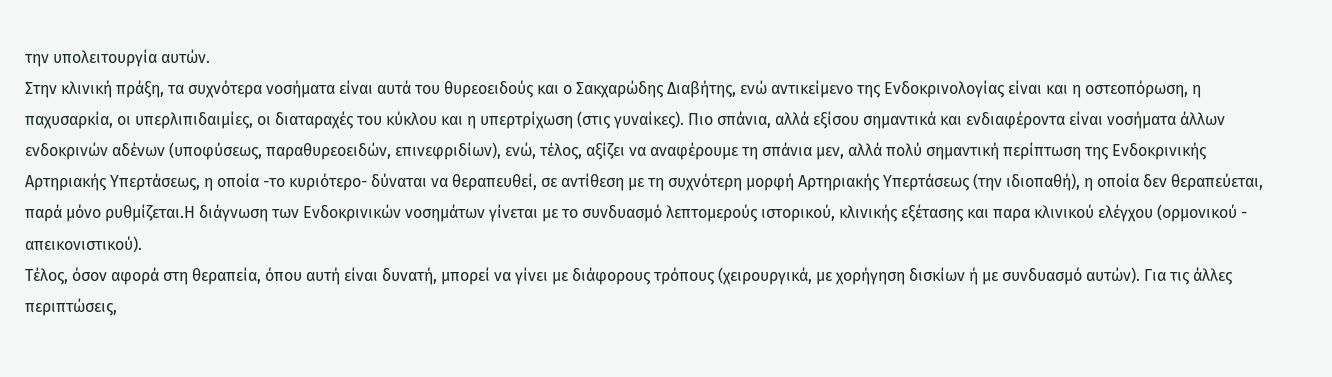την υπολειτουργία αυτών.
Στην κλινική πράξη, τα συχνότερα νοσήματα είναι αυτά του θυρεοειδούς και ο Σακχαρώδης Διαβήτης, ενώ αντικείμενο της Ενδοκρινολογίας είναι και η οστεοπόρωση, η παχυσαρκία, οι υπερλιπιδαιμίες, οι διαταραχές του κύκλου και η υπερτρίχωση (στις γυναίκες). Πιο σπάνια, αλλά εξίσου σημαντικά και ενδιαφέροντα είναι νοσήματα άλλων ενδοκρινών αδένων (υποφύσεως, παραθυρεοειδών, επινεφριδίων), ενώ, τέλος, αξίζει να αναφέρουμε τη σπάνια μεν, αλλά πολύ σημαντική περίπτωση της Ενδοκρινικής Αρτηριακής Υπερτάσεως, η οποία -το κυριότερο- δύναται να θεραπευθεί, σε αντίθεση με τη συχνότερη μορφή Αρτηριακής Υπερτάσεως (την ιδιοπαθή), η οποία δεν θεραπεύεται, παρά μόνο ρυθμίζεται.Η διάγνωση των Ενδοκρινικών νοσημάτων γίνεται με το συνδυασμό λεπτομερούς ιστορικού, κλινικής εξέτασης και παρα κλινικού ελέγχου (ορμονικού - απεικονιστικού).
Τέλος, όσον αφορά στη θεραπεία, όπου αυτή είναι δυνατή, μπορεί να γίνει με διάφορους τρόπους (χειρουργικά, με χορήγηση δισκίων ή με συνδυασμό αυτών). Για τις άλλες περιπτώσεις,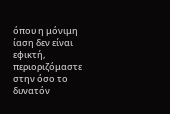όπου η μόνιμη ίαση δεν είναι εφικτή, περιοριζόμαστε στην όσο το δυνατόν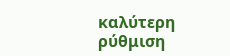καλύτερη ρύθμιση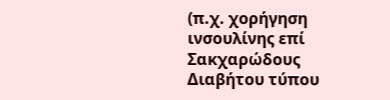(π.χ. χορήγηση ινσουλίνης επί Σακχαρώδους Διαβήτου τύπου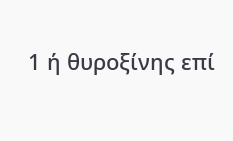1 ή θυροξίνης επί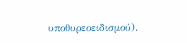υποθυρεοειδισμού).